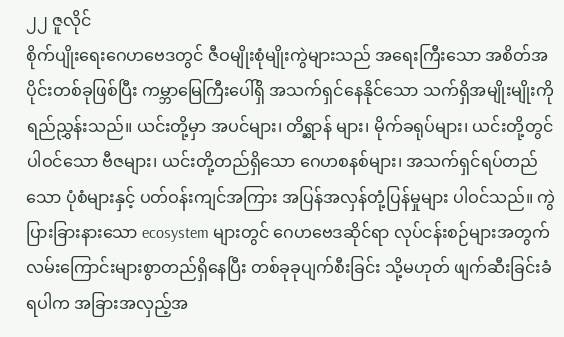၂၂ ဇူလိုင်
စိုက်ပျိုးရေးဂေဟဗေဒတွင် ဇီဝမျိုးစုံမျိုးကွဲများသည် အရေးကြီးသော အစိတ်အပိုင်းတစ်ခုဖြစ်ပြီး ကမ္ဘာမြေကြီးပေါ်ရှိ အသက်ရှင်နေနိုင်သော သက်ရှိအမျိုးမျိုးကို ရည်ညွှန်းသည်။ ယင်းတို့မှာ အပင်များ၊ တိရ္ဆာန် များ၊ မိုက်ခရုပ်များ၊ ယင်းတို့တွင် ပါဝင်သော ဗီဇများ၊ ယင်းတို့တည်ရှိသော ဂေဟစနစ်များ၊ အသက်ရှင်ရပ်တည်သော ပုံစံများနှင့် ပတ်ဝန်းကျင်အကြား အပြန်အလှန်တုံ့ပြန်မှုများ ပါဝင်သည်။ ကွဲပြားခြားနားသော ecosystem များတွင် ဂေဟဗေဒဆိုင်ရာ လုပ်ငန်းစဉ်များအတွက် လမ်းကြောင်းများစွာတည်ရှိနေပြီး တစ်ခုခုပျက်စီးခြင်း သို့မဟုတ် ဖျက်ဆီးခြင်းခံရပါက အခြားအလှည့်အ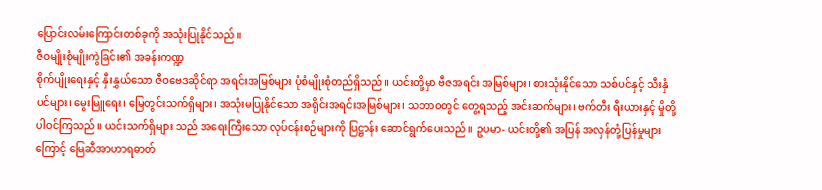ပြောင်းလမ်းကြောင်းတစ်ခုကို အသုံးပြုနိုင်သည်။
ဇီဝမျိုးစုံမျိုးကွဲခြင်း၏ အခန်းကဏ္ဍ
စိုက်ပျိုးရေးနှင့် နှီးနွှယ်သော ဇီဝဗေဒဆိုင်ရာ အရင်းအမြစ်များ ပုံစံမျိုးစုံတည်ရှိသည်။ ယင်းတို့မှာ ဗီဇအရင်း အမြစ်များ၊ စားသုံးနိုင်သော သစ်ပင်နှင့် သီးနှံပင်များ၊ မွေးမြူရေး၊ မြေတွင်းသက်ရှိများ၊ အသုံးမပြုနိုင်သော အရိုင်းအရင်းအမြစ်များ၊ သဘာဝတွင် တွေ့ရသည့် အင်းဆက်များ၊ ဗက်တီး ရီးယားနှင့် မှိုတို့ ပါဝင်ကြသည်။ ယင်းသက်ရှိများ သည် အရေးကြီးသော လုပ်ငန်းစဉ်များကို ပြဋ္ဌာန်း ဆောင်ရွက်ပေးသည်။ ဥပမာ- ယင်းတို့၏ အပြန် အလှန်တုံ့ပြန်မှုများကြောင့် မြေဆီအာဟာရဓာတ်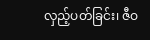လှည့်ပတ်ခြင်း၊ ဇီဝ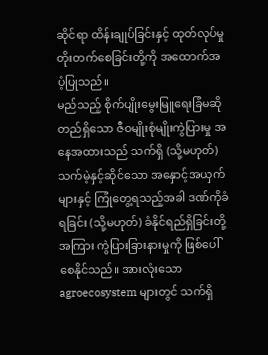ဆိုင်ရာ ထိန်းချုပ်ခြင်းနှင့် ထုတ်လုပ်မှု တိုးတက်စေခြင်းတို့ကို အထောက်အပံ့ပြုသည်။
မည်သည့် စိုက်ပျိုးမွေးမြူရေးခြံမဆို တည်ရှိသော ဇီဝမျိုးစုံမျိုးကွဲပြားမှု အနေအထားသည် သက်ရှိ (သို့မဟုတ်) သက်မဲ့နှင့်ဆိုင်သော အနှောင့်အယှက်များနှင့် ကြုံတွေ့ရသည့်အခါ ဒဏ်ကိုခံရခြင်း (သို့မဟုတ်) ခံနိုင်ရည်ရှိခြင်းတို့အကြား ကွဲပြားခြားနားမှုကို ဖြစ်ပေါ်စေနိုင်သည်။ အားလုံးသော agroecosystem များတွင် သက်ရှိ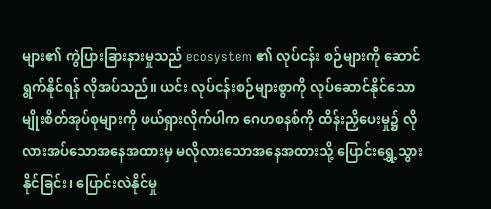များ၏ ကွဲပြားခြားနားမှုသည် ecosystem ၏ လုပ်ငန်း စဉ်များကို ဆောင်ရွက်နိုင်ရန် လိုအပ်သည်။ ယင်း လုပ်ငန်းစဉ်များစွာကို လုပ်ဆောင်နိုင်သော မျိုးစိတ်အုပ်စုများကို ဖယ်ရှားလိုက်ပါက ဂေဟစနစ်ကို ထိန်းညှိပေးမှု၌ လိုလားအပ်သောအနေအထားမှ မလိုလားသောအနေအထားသို့ ပြောင်းရွှေ့သွားနိုင်ခြင်း၊ ပြောင်းလဲနိုင်မှု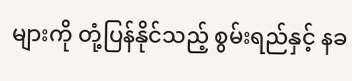များကို တုံ့ပြန်နိုင်သည့် စွမ်းရည်နှင့် နခ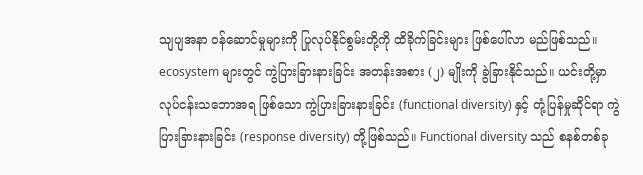သျပျအနာ ဝန်ဆောင်မှုများကို ပြုလုပ်နိုင်စွမ်းတို့ကို ထိခိုက်ခြင်းများ ဖြစ်ပေါ်လာ မည်ဖြစ်သည်။ ecosystem များတွင် ကွဲပြားခြားနားခြင်း အတန်းအစား (၂) မျိုးကို ခွဲခြားနိုင်သည်။ ယင်းတို့မှာ လုပ်ငန်းသဘောအရ ဖြစ်သော ကွဲပြားခြားနားခြင်း (functional diversity) နှင့် တုံ့ပြန်မှုဆိုင်ရာ ကွဲပြားခြားနားခြင်း (response diversity) တို့ဖြစ်သည်။ Functional diversity သည် စနစ်တစ်ခု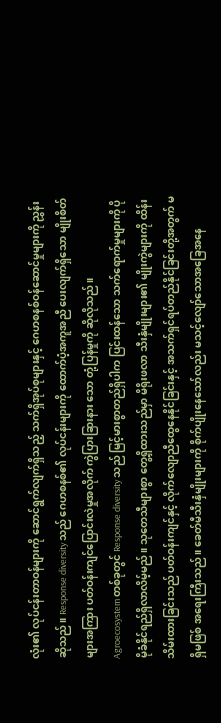လုံး၏ လုပ်ငန်းတာဝန်များကို ဆောင်ရွက်လျက်ရှိသည့် သက်ရှိအုပ်စုများနှင့် ဂေဟစနစ်ဝန်ဆောင်မှုများကို ညွှန်းဆိုသည်။ Response diversity သည် ဂေဟစနစ်၏ လုပ်ငန်းများကို ထောက်ပံ့အကူအညီ ပေးလျက်ရှိသော မျိုးစိတ်များအကြား ပတ်ဝန်းကျင်ပြောင်းလဲမှုအလိုက် ကွဲပြားခြားနား သော တုံ့ပြန်မှုကို ဆိုလိုသည်။
Agroecosystem တစ်ခုတွင် Response diversity သည် မြင့်မားစွာတည်ရှိပါက ပြင်းထန်သော သက်ရောက်မှုများကို ပိုမိုခံနိုင်ရည်ရှိလာလိမ့်မည်။ သုတေသီများစွာ တွေ့ရှိထားသည်မှာ မိရိုးဖလာ သီးနှံမျိုးများ၏ မျိုးကွဲများကို ထိန်းသိမ်းထားခြင်းသည် ပတ်ဝန်းကျင်နှင့် လိုက်လျောညီထွေနေနိုင်ခြင်းနှင့် အသက်ရှင်ရပ်တည်နိုင်ခြင်းတို့အတွက် မရှိမဖြစ် အရေးကြီးသည်။ ခေတ်မီသီးနှံမျိုးများကို စိုက်ပျိုးနေသော်လည်း မသင့်လျော်သောအခြေအနေ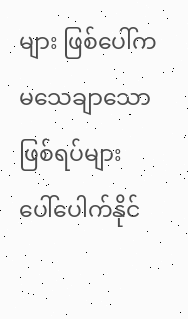များ ဖြစ်ပေါ်က မသေချာသောဖြစ်ရပ်များ ပေါ်ပေါက်နိုင်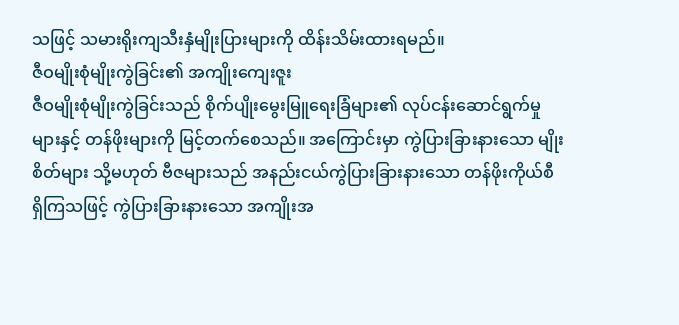သဖြင့် သမားရိုးကျသီးနှံမျိုးပြားများကို ထိန်းသိမ်းထားရမည်။
ဇီဝမျိုးစုံမျိုးကွဲခြင်း၏ အကျိုးကျေးဇူး
ဇီဝမျိုးစုံမျိုးကွဲခြင်းသည် စိုက်ပျိုးမွေးမြူရေးခြံများ၏ လုပ်ငန်းဆောင်ရွက်မှုများနှင့် တန်ဖိုးများကို မြင့်တက်စေသည်။ အကြောင်းမှာ ကွဲပြားခြားနားသော မျိုးစိတ်များ သို့မဟုတ် ဗီဇများသည် အနည်းငယ်ကွဲပြားခြားနားသော တန်ဖိုးကိုယ်စီ ရှိကြသဖြင့် ကွဲပြားခြားနားသော အကျိုးအ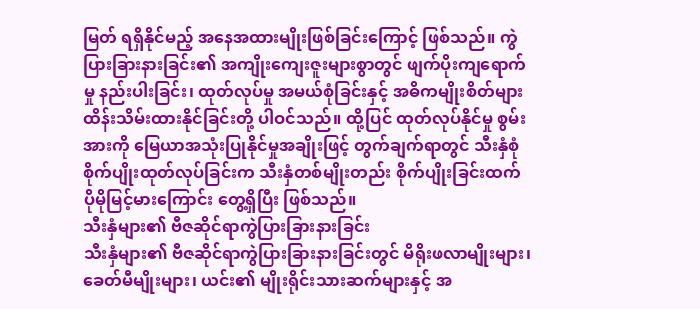မြတ် ရရှိနိုင်မည့် အနေအထားမျိုးဖြစ်ခြင်းကြောင့် ဖြစ်သည်။ ကွဲပြားခြားနားခြင်း၏ အကျိုးကျေးဇူးများစွာတွင် ဖျက်ပိုးကျရောက်မှု နည်းပါးခြင်း၊ ထုတ်လုပ်မှု အမယ်စုံခြင်းနှင့် အဓိကမျိုးစိတ်များ ထိန်းသိမ်းထားနိုင်ခြင်းတို့ ပါဝင်သည်။ ထို့ပြင် ထုတ်လုပ်နိုင်မှု စွမ်းအားကို မြေယာအသုံးပြုနိုင်မှုအချိုးဖြင့် တွက်ချက်ရာတွင် သီးနှံစုံစိုက်ပျိုးထုတ်လုပ်ခြင်းက သီးနှံတစ်မျိုးတည်း စိုက်ပျိုးခြင်းထက် ပိုမိုမြင့်မားကြောင်း တွေ့ရှိပြီး ဖြစ်သည်။
သီးနှံများ၏ ဗီဇဆိုင်ရာကွဲပြားခြားနားခြင်း
သီးနှံများ၏ ဗီဇဆိုင်ရာကွဲပြားခြားနားခြင်းတွင် မိရိုးဖလာမျိုးများ၊ ခေတ်မီမျိုးများ၊ ယင်း၏ မျိုးရိုင်းသားဆက်များနှင့် အ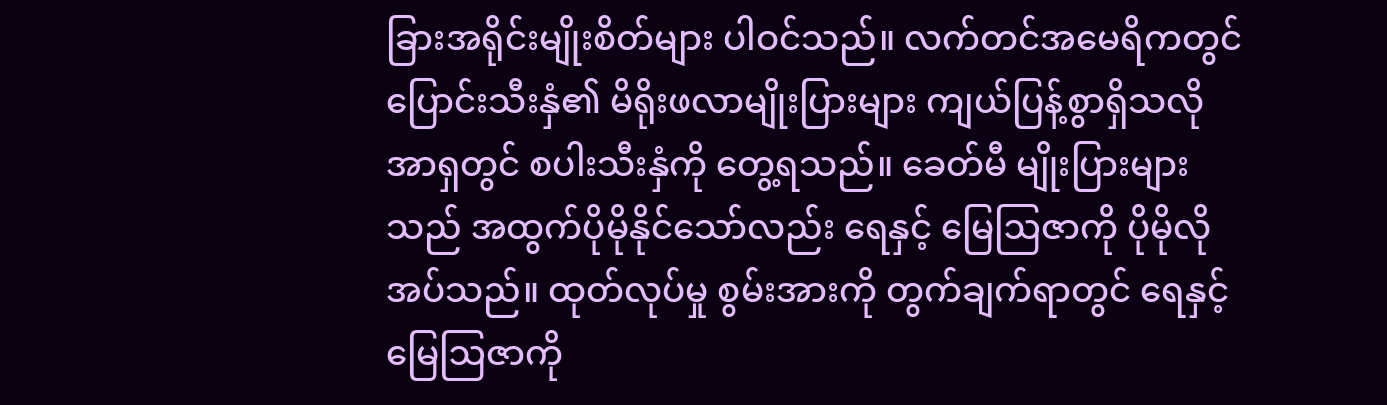ခြားအရိုင်းမျိုးစိတ်များ ပါဝင်သည်။ လက်တင်အမေရိကတွင် ပြောင်းသီးနှံ၏ မိရိုးဖလာမျိုးပြားများ ကျယ်ပြန့်စွာရှိသလို အာရှတွင် စပါးသီးနှံကို တွေ့ရသည်။ ခေတ်မီ မျိုးပြားများသည် အထွက်ပိုမိုနိုင်သော်လည်း ရေနှင့် မြေဩဇာကို ပိုမိုလိုအပ်သည်။ ထုတ်လုပ်မှု စွမ်းအားကို တွက်ချက်ရာတွင် ရေနှင့် မြေဩဇာကို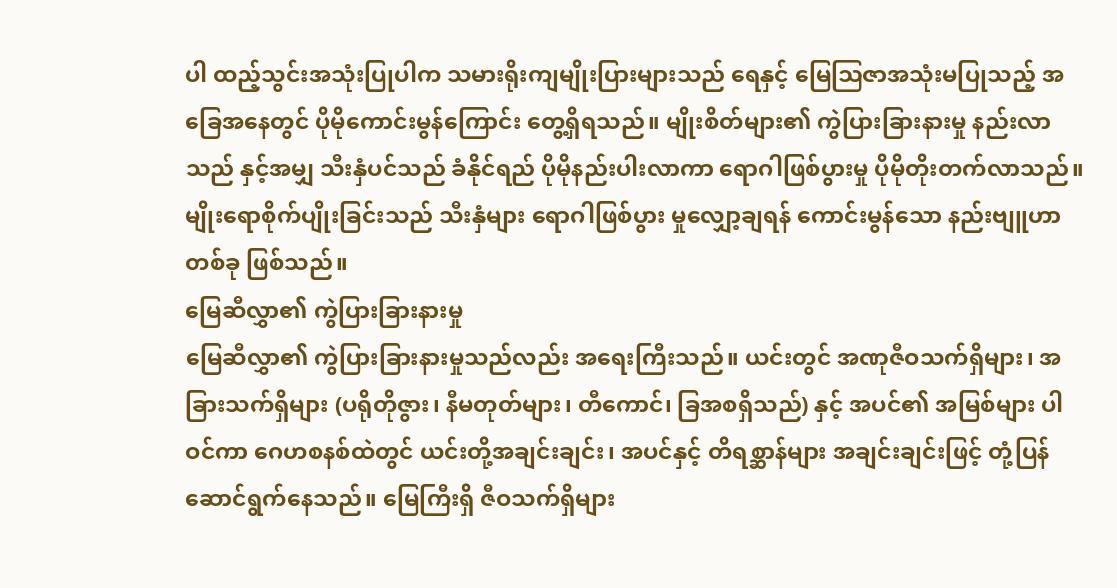ပါ ထည့်သွင်းအသုံးပြုပါက သမားရိုးကျမျိုးပြားများသည် ရေနှင့် မြေဩဇာအသုံးမပြုသည့် အခြေအနေတွင် ပိုမိုကောင်းမွန်ကြောင်း တွေ့ရှိရသည်။ မျိုးစိတ်များ၏ ကွဲပြားခြားနားမှု နည်းလာသည် နှင့်အမျှ သီးနှံပင်သည် ခံနိုင်ရည် ပိုမိုနည်းပါးလာကာ ရောဂါဖြစ်ပွားမှု ပိုမိုတိုးတက်လာသည်။ မျိုးရောစိုက်ပျိုးခြင်းသည် သီးနှံများ ရောဂါဖြစ်ပွား မှုလျှော့ချရန် ကောင်းမွန်သော နည်းဗျူဟာတစ်ခု ဖြစ်သည်။
မြေဆီလွှာ၏ ကွဲပြားခြားနားမှု
မြေဆီလွှာ၏ ကွဲပြားခြားနားမှုသည်လည်း အရေးကြီးသည်။ ယင်းတွင် အဏုဇီဝသက်ရှိများ၊ အခြားသက်ရှိများ (ပရိုတိုဇွား၊ နီမတုတ်များ၊ တီကောင်၊ ခြအစရှိသည်) နှင့် အပင်၏ အမြစ်များ ပါဝင်ကာ ဂေဟစနစ်ထဲတွင် ယင်းတို့အချင်းချင်း၊ အပင်နှင့် တိရစ္ဆာန်များ အချင်းချင်းဖြင့် တုံ့ပြန် ဆောင်ရွက်နေသည်။ မြေကြီးရှိ ဇီဝသက်ရှိများ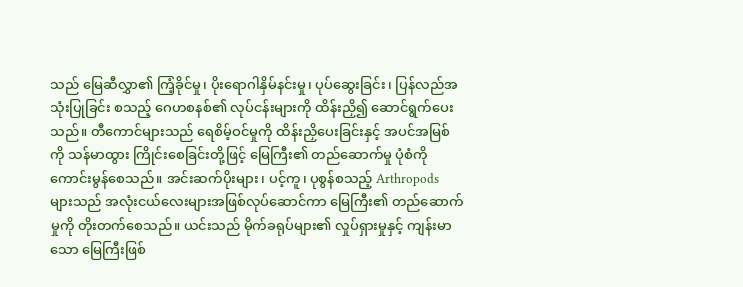သည် မြေဆီလွှာ၏ ကြံ့ခိုင်မှု၊ ပိုးရောဂါနှိမ်နင်းမှု၊ ပုပ်ဆွေးခြင်း၊ ပြန်လည်အသုံးပြုခြင်း စသည့် ဂေဟစနစ်၏ လုပ်ငန်းများကို ထိန်းညှိ၍ ဆောင်ရွက်ပေးသည်။ တီကောင်များသည် ရေစိမ့်ဝင်မှုကို ထိန်းညှိပေးခြင်းနှင့် အပင်အမြစ်ကို သန်မာထွား ကြိုင်းစေခြင်းတို့ဖြင့် မြေကြီး၏ တည်ဆောက်မှု ပုံစံကို ကောင်းမွန်စေသည်။ အင်းဆက်ပိုးများ၊ ပင့်ကူ၊ ပုစွန်စသည့် Arthropods များသည် အလုံးငယ်လေးများအဖြစ်လုပ်ဆောင်ကာ မြေကြီး၏ တည်ဆောက်မှုကို တိုးတက်စေသည်။ ယင်းသည် မိုက်ခရုပ်များ၏ လှုပ်ရှားမှုနှင့် ကျန်းမာသော မြေကြီးဖြစ်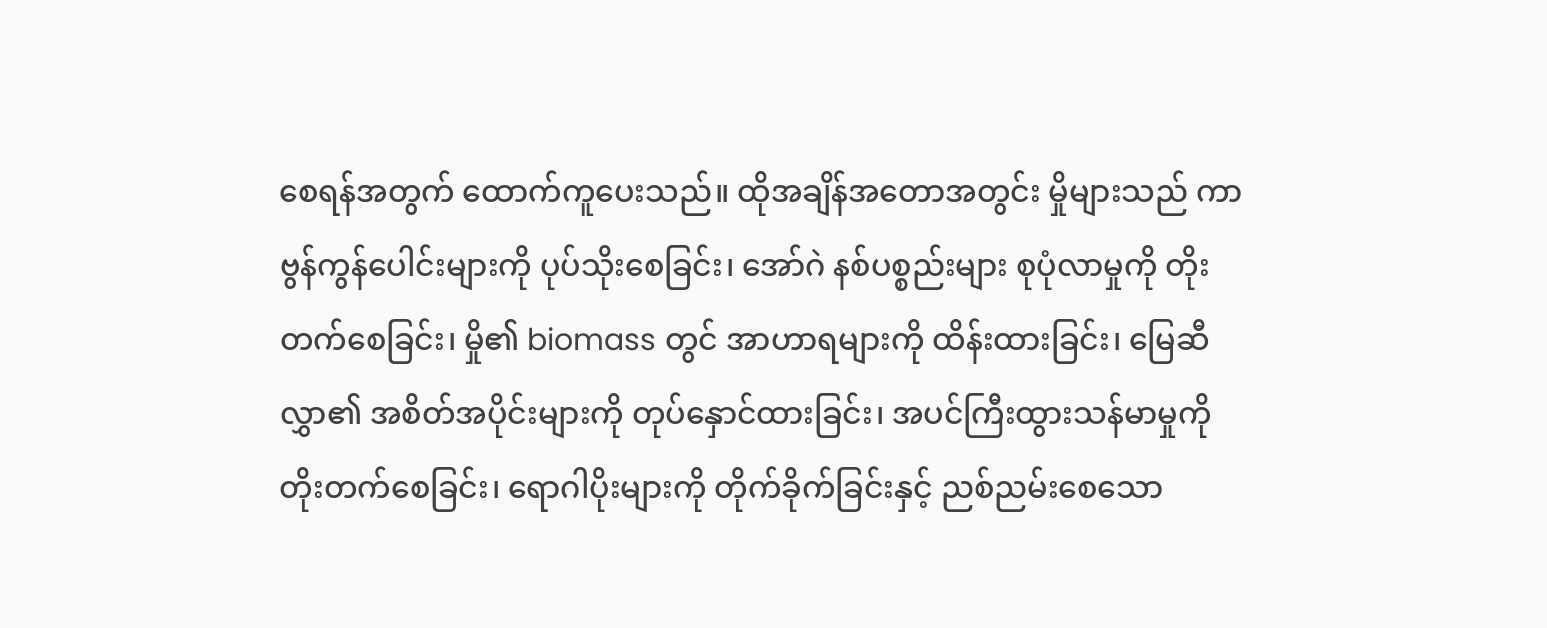စေရန်အတွက် ထောက်ကူပေးသည်။ ထိုအချိန်အတောအတွင်း မှိုများသည် ကာဗွန်ကွန်ပေါင်းများကို ပုပ်သိုးစေခြင်း၊ အော်ဂဲ နစ်ပစ္စည်းများ စုပုံလာမှုကို တိုးတက်စေခြင်း၊ မှို၏ biomass တွင် အာဟာရများကို ထိန်းထားခြင်း၊ မြေဆီလွှာ၏ အစိတ်အပိုင်းများကို တုပ်နှောင်ထားခြင်း၊ အပင်ကြီးထွားသန်မာမှုကို တိုးတက်စေခြင်း၊ ရောဂါပိုးများကို တိုက်ခိုက်ခြင်းနှင့် ညစ်ညမ်းစေသော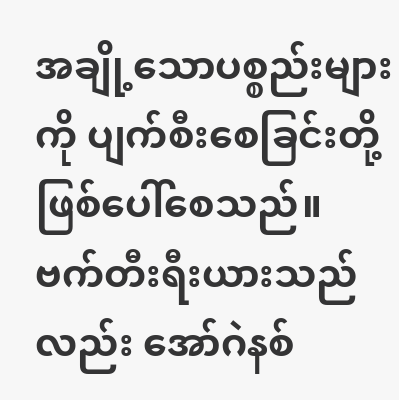အချို့သောပစ္စည်းများကို ပျက်စီးစေခြင်းတို့ ဖြစ်ပေါ်စေသည်။
ဗက်တီးရီးယားသည်လည်း အော်ဂဲနစ်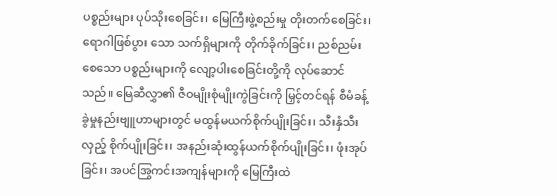ပစ္စည်းများ ပုပ်သိုးစေခြင်း၊ မြေကြီးဖွဲ့စည်းမှု တိုးတက်စေခြင်း၊ ရောဂါဖြစ်ပွား သော သက်ရှိများကို တိုက်ခိုက်ခြင်း၊ ညစ်ညမ်းစေသော ပစ္စည်းများကို လျော့ပါးစေခြင်းတို့ကို လုပ်ဆောင်သည်။ မြေဆီလွှာ၏ ဇီဝမျိုးစုံမျိုးကွဲခြင်းကို မြှင့်တင်ရန် စီမံခန့်ခွဲမှုနည်းဗျူဟာများတွင် မထွန်မယက်စိုက်ပျိုးခြင်း၊ သီးနှံသီးလှည့် စိုက်ပျိုးခြင်း၊ အနည်းဆုံးထွန်ယက်စိုက်ပျိုးခြင်း၊ ဖုံးအုပ်ခြင်း၊ အပင်အြွကင်းအကျန်များကို မြေကြီးထဲ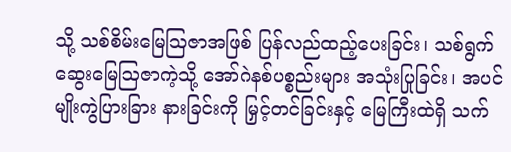သို့ သစ်စိမ်းမြေဩဇာအဖြစ် ပြန်လည်ထည့်ပေးခြင်း၊ သစ်ရွက်ဆွေးမြေဩဇာကဲ့သို့ အော်ဂဲနစ်ပစ္စည်းများ အသုံးပြုခြင်း၊ အပင်မျိုးကွဲပြားခြား နားခြင်းကို မြှင့်တင်ခြင်းနှင့် မြေကြီးထဲရှိ သက်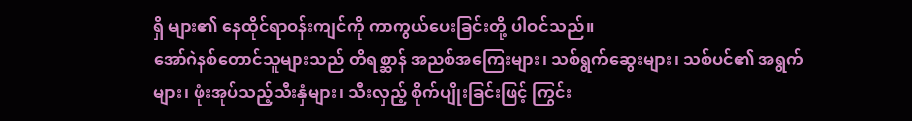ရှိ များ၏ နေထိုင်ရာဝန်းကျင်ကို ကာကွယ်ပေးခြင်းတို့ ပါဝင်သည်။
အော်ဂဲနစ်တောင်သူများသည် တိရစ္ဆာန် အညစ်အကြေးများ၊ သစ်ရွက်ဆွေးများ၊ သစ်ပင်၏ အရွက်များ၊ ဖုံးအုပ်သည့်သီးနှံများ၊ သီးလှည့် စိုက်ပျိုးခြင်းဖြင့် ကြွင်း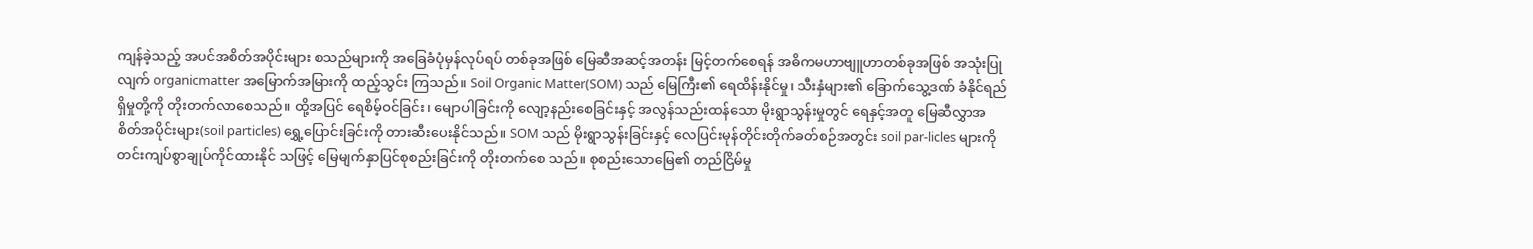ကျန်ခဲ့သည့် အပင်အစိတ်အပိုင်းများ စသည်များကို အခြေခံပုံမှန်လုပ်ရပ် တစ်ခုအဖြစ် မြေဆီအဆင့်အတန်း မြင့်တက်စေရန် အဓိကမဟာဗျူဟာတစ်ခုအဖြစ် အသုံးပြုလျက် organicmatter အမြောက်အမြားကို ထည့်သွင်း ကြသည်။ Soil Organic Matter(SOM) သည် မြေကြီး၏ ရေထိန်းနိုင်မှု၊ သီးနှံများ၏ ခြောက်သွေ့ဒဏ် ခံနိုင်ရည်ရှိမှုတို့ကို တိုးတက်လာစေသည်။ ထို့အပြင် ရေစိမ့်ဝင်ခြင်း၊ မျောပါခြင်းကို လျော့နည်းစေခြင်းနှင့် အလွန်သည်းထန်သော မိုးရွာသွန်းမှုတွင် ရေနှင့်အတူ မြေဆီလွှာအစိတ်အပိုင်းများ(soil particles) ရွှေ့ပြောင်းခြင်းကို တားဆီးပေးနိုင်သည်။ SOM သည် မိုးရွာသွန်းခြင်းနှင့် လေပြင်းမုန်တိုင်းတိုက်ခတ်စဉ်အတွင်း soil par-licles များကို တင်းကျပ်စွာချုပ်ကိုင်ထားနိုင် သဖြင့် မြေမျက်နှာပြင်စုစည်းခြင်းကို တိုးတက်စေ သည်။ စုစည်းသောမြေ၏ တည်ငြိမ်မှု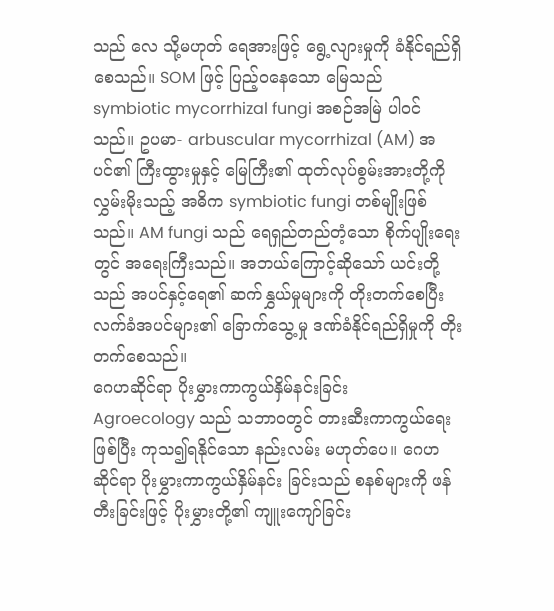သည် လေ သို့မဟုတ် ရေအားဖြင့် ရွေ့လျားမှုကို ခံနိုင်ရည်ရှိစေသည်။ SOM ဖြင့် ပြည့်ဝနေသော မြေသည် symbiotic mycorrhizal fungi အစဉ်အမြဲ ပါဝင်သည်။ ဥပမာ- arbuscular mycorrhizal (AM) အပင်၏ ကြီးထွားမှုနှင့် မြေကြီး၏ ထုတ်လုပ်စွမ်းအားတို့ကို လွှမ်းမိုးသည့် အဓိက symbiotic fungi တစ်မျိုးဖြစ်သည်။ AM fungi သည် ရေရှည်တည်တံ့သော စိုက်ပျိုးရေးတွင် အရေးကြီးသည်။ အဘယ်ကြောင့်ဆိုသော် ယင်းတို့သည် အပင်နှင့်ရေ၏ ဆက်နွှယ်မှုများကို တိုးတက်စေပြီး လက်ခံအပင်များ၏ ခြောက်သွေ့မှု ဒဏ်ခံနိုင်ရည်ရှိမှုကို တိုးတက်စေသည်။
ဂေဟဆိုင်ရာ ပိုးမွှားကာကွယ်နှိမ်နင်းခြင်း
Agroecology သည် သဘာဝတွင် တားဆီးကာကွယ်ရေးဖြစ်ပြီး ကုသ၍ရနိုင်သော နည်းလမ်း မဟုတ်ပေ။ ဂေဟဆိုင်ရာ ပိုးမွှားကာကွယ်နှိမ်နင်း ခြင်းသည် စနစ်များကို ဖန်တီးခြင်းဖြင့် ပိုးမွှားတို့၏ ကျူးကျော်ခြင်း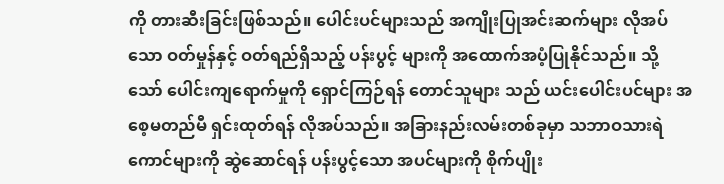ကို တားဆီးခြင်းဖြစ်သည်။ ပေါင်းပင်များသည် အကျိုးပြုအင်းဆက်များ လိုအပ်သော ဝတ်မှုန်နှင့် ဝတ်ရည်ရှိသည့် ပန်းပွင့် များကို အထောက်အပံ့ပြုနိုင်သည်။ သို့သော် ပေါင်းကျရောက်မှုကို ရှောင်ကြဉ်ရန် တောင်သူများ သည် ယင်းပေါင်းပင်များ အစေ့မတည်မီ ရှင်းထုတ်ရန် လိုအပ်သည်။ အခြားနည်းလမ်းတစ်ခုမှာ သဘာဝသားရဲကောင်များကို ဆွဲဆောင်ရန် ပန်းပွင့်သော အပင်များကို စိုက်ပျိုး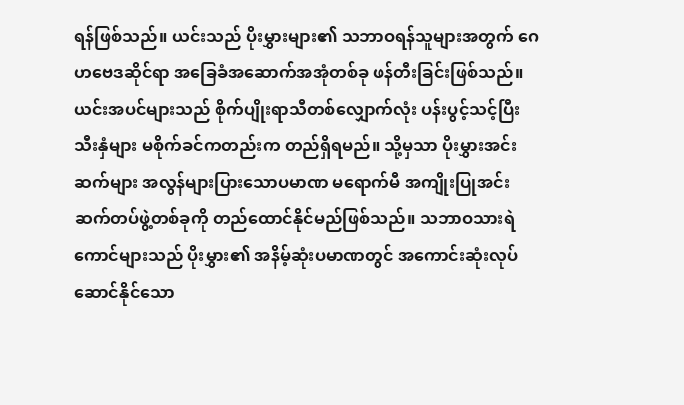ရန်ဖြစ်သည်။ ယင်းသည် ပိုးမွှားများ၏ သဘာဝရန်သူများအတွက် ဂေဟဗေဒဆိုင်ရာ အခြေခံအဆောက်အအုံတစ်ခု ဖန်တီးခြင်းဖြစ်သည်။ ယင်းအပင်များသည် စိုက်ပျိုးရာသီတစ်လျှောက်လုံး ပန်းပွင့်သင့်ပြီး သီးနှံများ မစိုက်ခင်ကတည်းက တည်ရှိရမည်။ သို့မှသာ ပိုးမွှားအင်းဆက်များ အလွန်များပြားသောပမာဏ မရောက်မီ အကျိုးပြုအင်းဆက်တပ်ဖွဲ့တစ်ခုကို တည်ထောင်နိုင်မည်ဖြစ်သည်။ သဘာဝသားရဲ ကောင်များသည် ပိုးမွှား၏ အနိမ့်ဆုံးပမာဏတွင် အကောင်းဆုံးလုပ်ဆောင်နိုင်သော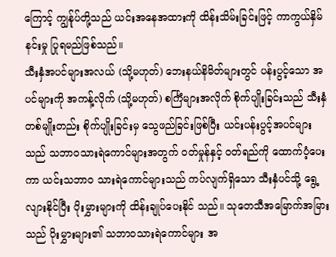ကြောင့် ကျွန်ုပ်တို့သည် ယင်းအနေအထားကို ထိန်းသိမ်းခြင်းဖြင့် ကာကွယ်နှိမ်နင်းမှု ပြုရမည်ဖြစ်သည်။
သီးနှံအပင်များအလယ် (သို့မဟုတ်) ဘေးနယ်နိမိတ်များတွင် ပန်းပွင့်သော အပင်များကို အကန့်လိုက် (သို့မဟုတ်) စင်္ကြံများအလိုက် စိုက်ပျိုးခြင်းသည် သီးနှံတစ်မျိုးတည်း စိုက်ပျိုးခြင်းမှ သွေဖည်ခြင်းဖြစ်ပြီး ယင်းပန်းပွင့်အပင်များသည် သဘာဝသားရဲကောင်များအတွက် ဝတ်မှုန်နှင့် ဝတ်ရည်ကို ထောက်ပံ့ပေးကာ ယင်းသဘာဝ သားရဲကောင်များသည် ကပ်လျက်ရှိသော သီးနှံပင်သို့ ရွေ့လျားနိုင်ပြီး ပိုးမွှားများကို ထိန်းချုပ်ပေးနိုင် သည်။ သုတေသီအမြောက်အမြားသည် ပိုးမွှားများ၏ သဘာဝသားရဲကောင်များ အ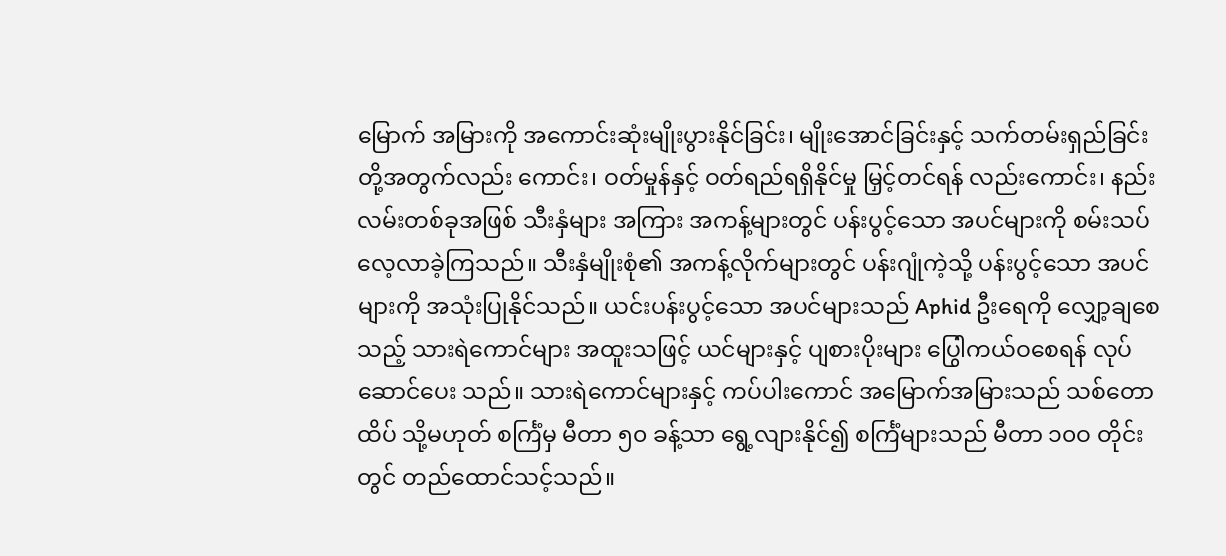မြောက် အမြားကို အကောင်းဆုံးမျိုးပွားနိုင်ခြင်း၊ မျိုးအောင်ခြင်းနှင့် သက်တမ်းရှည်ခြင်းတို့အတွက်လည်း ကောင်း၊ ဝတ်မှုန်နှင့် ဝတ်ရည်ရရှိနိုင်မှု မြှင့်တင်ရန် လည်းကောင်း၊ နည်းလမ်းတစ်ခုအဖြစ် သီးနှံများ အကြား အကန့်များတွင် ပန်းပွင့်သော အပင်များကို စမ်းသပ်လေ့လာခဲ့ကြသည်။ သီးနှံမျိုးစုံ၏ အကန့်လိုက်များတွင် ပန်းဂျုံကဲ့သို့ ပန်းပွင့်သော အပင်များကို အသုံးပြုနိုင်သည်။ ယင်းပန်းပွင့်သော အပင်များသည် Aphid ဦးရေကို လျှော့ချစေသည့် သားရဲကောင်များ အထူးသဖြင့် ယင်များနှင့် ပျစားပိုးများ ပြွေါကယ်ဝစေရန် လုပ်ဆောင်ပေး သည်။ သားရဲကောင်များနှင့် ကပ်ပါးကောင် အမြောက်အမြားသည် သစ်တောထိပ် သို့မဟုတ် စင်္ကြံမှ မီတာ ၅၀ ခန့်သာ ရွေ့လျားနိုင်၍ စင်္ကြံများသည် မီတာ ၁၀ဝ တိုင်းတွင် တည်ထောင်သင့်သည်။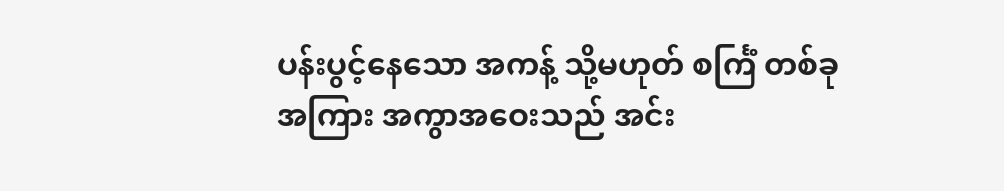ပန်းပွင့်နေသော အကန့် သို့မဟုတ် စင်္ကြံ တစ်ခုအကြား အကွာအဝေးသည် အင်း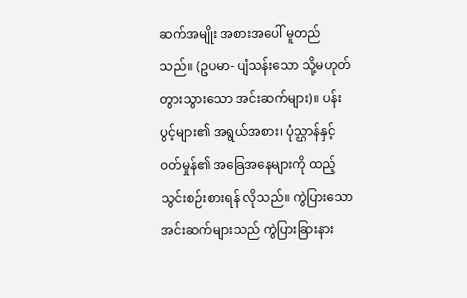ဆက်အမျိုး အစားအပေါ် မူတည်သည်။ (ဥပမာ- ပျံသန်းသော သို့မဟုတ် တွားသွားသော အင်းဆက်များ)။ ပန်းပွင့်များ၏ အရွယ်အစား၊ ပုံသ္ဌာန်နှင့် ဝတ်မှုန်၏ အခြေအနေများကို ထည့်သွင်းစဉ်းစားရန် လိုသည်။ ကွဲပြားသော အင်းဆက်များသည် ကွဲပြားခြားနား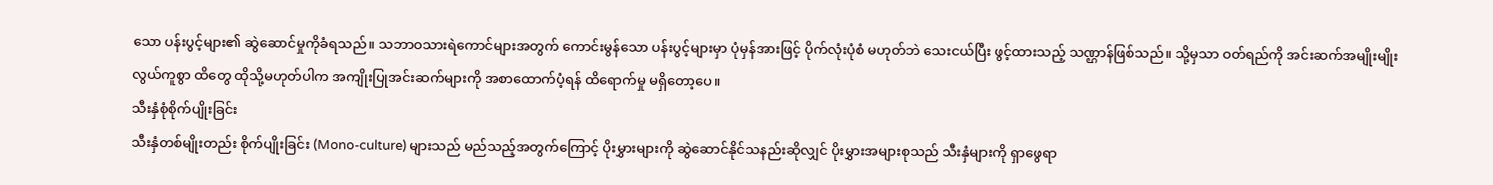သော ပန်းပွင့်များ၏ ဆွဲဆောင်မှုကိုခံရသည်။ သဘာဝသားရဲကောင်များအတွက် ကောင်းမွန်သော ပန်းပွင့်များမှာ ပုံမှန်အားဖြင့် ပိုက်လုံးပုံစံ မဟုတ်ဘဲ သေးငယ်ပြီး ဖွင့်ထားသည့် သဏ္ဌာန်ဖြစ်သည်။ သို့မှသာ ဝတ်ရည်ကို အင်းဆက်အမျိုးမျိုး လွယ်ကူစွာ ထိတွေ ထိုသို့မဟုတ်ပါက အကျိုးပြုအင်းဆက်များကို အစာထောက်ပံ့ရန် ထိရောက်မှု မရှိတော့ပေ။
သီးနှံစုံစိုက်ပျိုးခြင်း
သီးနှံတစ်မျိုးတည်း စိုက်ပျိုးခြင်း (Mono-culture) များသည် မည်သည့်အတွက်ကြောင့် ပိုးမွှားများကို ဆွဲဆောင်နိုင်သနည်းဆိုလျှင် ပိုးမွှားအများစုသည် သီးနှံများကို ရှာဖွေရာ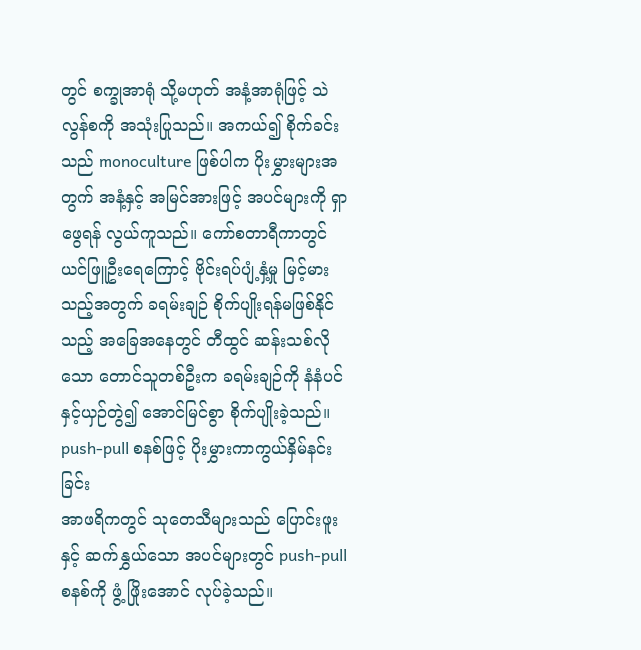တွင် စက္ခုအာရုံ သို့မဟုတ် အနံ့အာရုံဖြင့် သဲလွန်စကို အသုံးပြုသည်။ အကယ်၍ စိုက်ခင်းသည် monoculture ဖြစ်ပါက ပိုးမွှားများအတွက် အနံ့နှင့် အမြင်အားဖြင့် အပင်များကို ရှာဖွေရန် လွယ်ကူသည်။ ကော်စတာရီကာတွင် ယင်ဖြူဦးရေကြောင့် ဗိုင်းရပ်ပျံ့နှံ့မှု မြင့်မားသည့်အတွက် ခရမ်းချဉ် စိုက်ပျိုးရန်မဖြစ်နိုင်သည့် အခြေအနေတွင် တီထွင် ဆန်းသစ်လိုသော တောင်သူတစ်ဦးက ခရမ်းချဉ်ကို နံနံပင်နှင့်ယှဉ်တွဲ၍ အောင်မြင်စွာ စိုက်ပျိုးခဲ့သည်။
push-pull စနစ်ဖြင့် ပိုးမွှားကာကွယ်နှိမ်နင်းခြင်း
အာဖရိကတွင် သုတေသီများသည် ပြောင်းဖူးနှင့် ဆက်နွှယ်သော အပင်များတွင် push-pull စနစ်ကို ဖွံ့ ဖြိုးအောင် လုပ်ခဲ့သည်။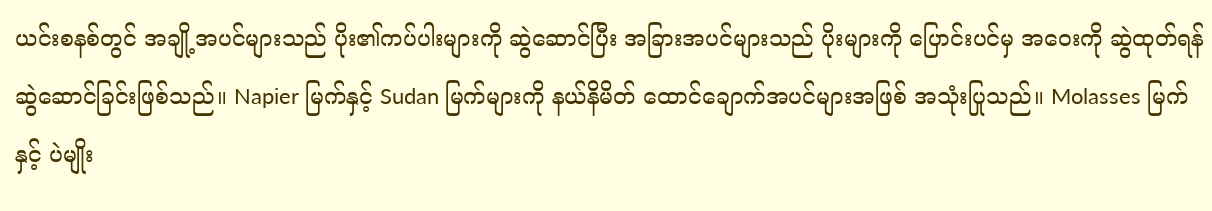ယင်းစနစ်တွင် အချို့အပင်များသည် ပိုး၏ကပ်ပါးများကို ဆွဲဆောင်ပြီး အခြားအပင်များသည် ပိုးများကို ပြောင်းပင်မှ အဝေးကို ဆွဲထုတ်ရန် ဆွဲဆောင်ခြင်းဖြစ်သည်။ Napier မြက်နှင့် Sudan မြက်များကို နယ်နိမိတ် ထောင်ချောက်အပင်များအဖြစ် အသုံးပြုသည်။ Molasses မြက်နှင့် ပဲမျိုး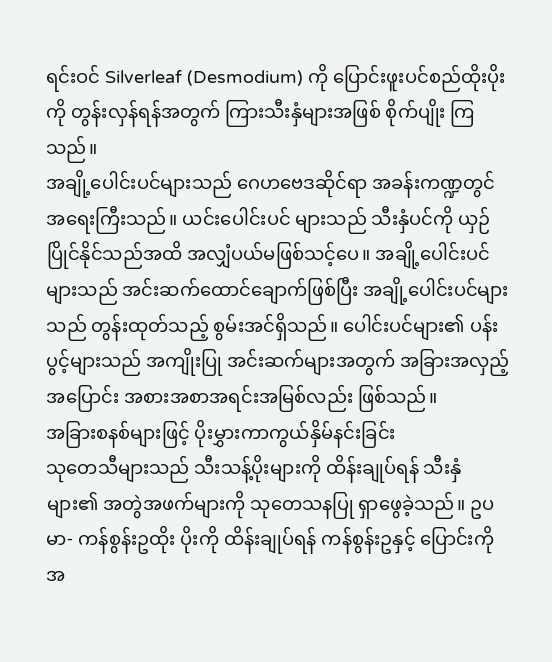ရင်းဝင် Silverleaf (Desmodium) ကို ပြောင်းဖူးပင်စည်ထိုးပိုးကို တွန်းလှန်ရန်အတွက် ကြားသီးနှံများအဖြစ် စိုက်ပျိုး ကြသည်။
အချို့ပေါင်းပင်များသည် ဂေဟဗေဒဆိုင်ရာ အခန်းကဏ္ဍတွင် အရေးကြီးသည်။ ယင်းပေါင်းပင် များသည် သီးနှံပင်ကို ယှဉ်ပြိုင်နိုင်သည်အထိ အလျှံပယ်မဖြစ်သင့်ပေ။ အချို့ပေါင်းပင်များသည် အင်းဆက်ထောင်ချောက်ဖြစ်ပြီး အချို့ပေါင်းပင်များသည် တွန်းထုတ်သည့် စွမ်းအင်ရှိသည်။ ပေါင်းပင်များ၏ ပန်းပွင့်များသည် အကျိုးပြု အင်းဆက်များအတွက် အခြားအလှည့်အပြောင်း အစားအစာအရင်းအမြစ်လည်း ဖြစ်သည်။
အခြားစနစ်များဖြင့် ပိုးမွှားကာကွယ်နှိမ်နင်းခြင်း
သုတေသီများသည် သီးသန့်ပိုးများကို ထိန်းချုပ်ရန် သီးနှံများ၏ အတွဲအဖက်များကို သုတေသနပြု ရှာဖွေခဲ့သည်။ ဥပမာ- ကန်စွန်းဥထိုး ပိုးကို ထိန်းချုပ်ရန် ကန်စွန်းဥနှင့် ပြောင်းကို အ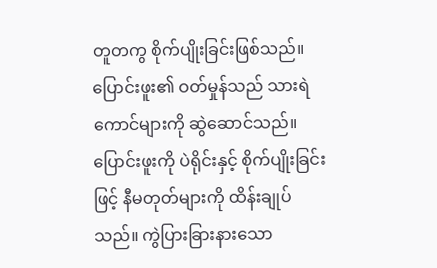တူတကွ စိုက်ပျိုးခြင်းဖြစ်သည်။ ပြောင်းဖူး၏ ဝတ်မှုန်သည် သားရဲကောင်များကို ဆွဲဆောင်သည်။ ပြောင်းဖူးကို ပဲရိုင်းနှင့် စိုက်ပျိုးခြင်းဖြင့် နီမတုတ်များကို ထိန်းချုပ်သည်။ ကွဲပြားခြားနားသော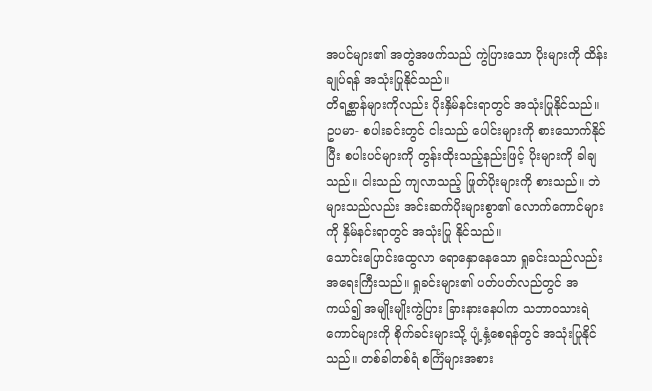အပင်များ၏ အတွဲအဖက်သည် ကွဲပြားသော ပိုးများကို ထိန်းချုပ်ရန် အသုံးပြုနိုင်သည်။
တိရစ္ဆာန်များကိုလည်း ပိုးနှိမ်နင်းရာတွင် အသုံးပြုနိုင်သည်။ ဥပမာ- စပါးခင်းတွင် ငါးသည် ပေါင်းများကို စားသောက်နိုင်ပြီး စပါးပင်များကို တွန်းထိုးသည့်နည်းဖြင့် ပိုးများကို ခါချသည်။ ငါးသည် ကျလာသည့် ဖြုတ်ပိုးများကို စားသည်။ ဘဲများသည်လည်း အင်းဆက်ပိုးများစွာ၏ လောက်ကောင်များကို နှိမ်နင်းရာတွင် အသုံးပြု နိုင်သည်။
သောင်းပြောင်းထွေလာ ရောနှောနေသော ရှုခင်းသည်လည်း အရေးကြီးသည်။ ရှုခင်းများ၏ ပတ်ပတ်လည်တွင် အကယ်၍ အမျိုးမျိုးကွဲပြား ခြားနားနေပါက သဘာဝသားရဲကောင်များကို စိုက်ခင်းများသို့ ပျံ့နှံ့စေရန်တွင် အသုံးပြုနိုင်သည်။ တစ်ခါတစ်ရံ စင်္ကြံများအစား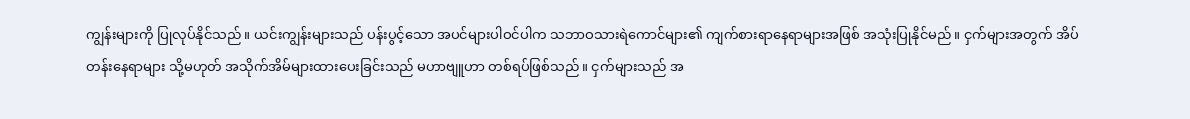ကျွန်းများကို ပြုလုပ်နိုင်သည်။ ယင်းကျွန်းများသည် ပန်းပွင့်သော အပင်များပါဝင်ပါက သဘာဝသားရဲကောင်များ၏ ကျက်စားရာနေရာများအဖြစ် အသုံးပြုနိုင်မည်။ ငှက်များအတွက် အိပ်တန်းနေရာများ သို့မဟုတ် အသိုက်အိမ်များထားပေးခြင်းသည် မဟာဗျူဟာ တစ်ရပ်ဖြစ်သည်။ ငှက်များသည် အ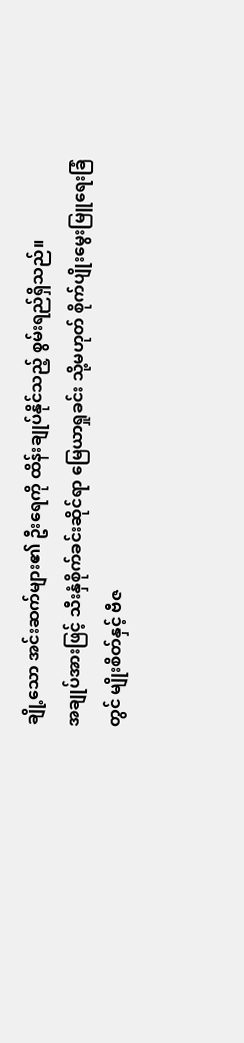ချို့သော အင်းဆက်များ၏ ဦးရေကို ထိန်းချုပ်နိုင်သည့် စွမ်းရည်ရှိသည်။
အချုပ်အားဖြင့် သီးနှံစိုက်ခင်းဆိုင်ရာ မြေယာရှုခင်း သို့မဟုတ် စိုက်ပျိုးမွေးမြူရေးခြံတွင် မျိုးစိတ်နှင့် ဗီဇ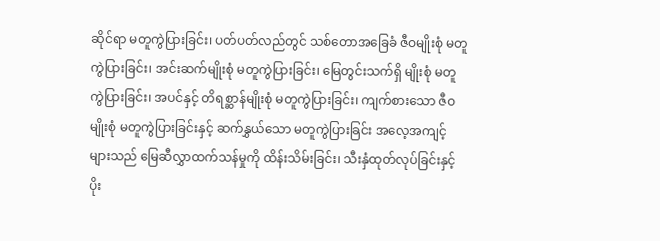ဆိုင်ရာ မတူကွဲပြားခြင်း၊ ပတ်ပတ်လည်တွင် သစ်တောအခြေခံ ဇီဝမျိုးစုံ မတူကွဲပြားခြင်း၊ အင်းဆက်မျိုးစုံ မတူကွဲပြားခြင်း၊ မြေတွင်းသက်ရှိ မျိုးစုံ မတူကွဲပြားခြင်း၊ အပင်နှင့် တိရစ္ဆာန်မျိုးစုံ မတူကွဲပြားခြင်း၊ ကျက်စားသော ဇီဝမျိုးစုံ မတူကွဲပြားခြင်းနှင့် ဆက်နွှယ်သော မတူကွဲပြားခြင်း အလေ့အကျင့်များသည် မြေဆီလွှာထက်သန်မှုကို ထိန်းသိမ်းခြင်း၊ သီးနှံထုတ်လုပ်ခြင်းနှင့် ပိုး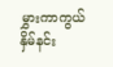မွှားကာကွယ်နှိမ်နင်း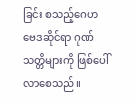ခြင်း စသည့်ဂေဟဗေဒဆိုင်ရာ ဂုဏ်သတ္တိများကို ဖြစ်ပေါ်လာစေသည်။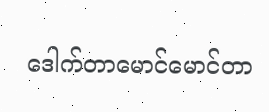ဒေါက်တာမောင်မောင်တာ